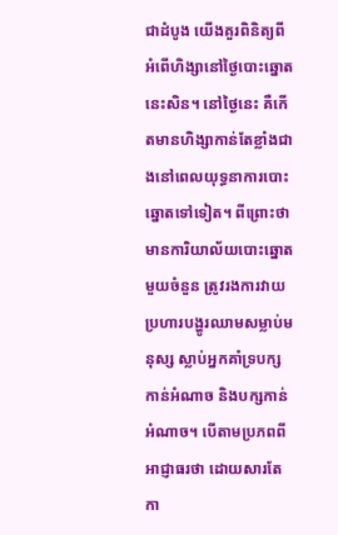ជាដំបូង យើងគួរពិនិត្យពីអំពើហិង្សានៅថ្ងៃបោះឆ្នោតនេះសិន។ នៅថ្ងៃនេះ គឺកើតមានហិង្សាកាន់តែខ្លាំងជាងនៅពេលយុទ្ធនាការបោះឆ្នោតទៅទៀត។ ពីព្រោះថា មានការិយាល័យបោះឆ្នោតមួយចំនួន ត្រូវរងការវាយប្រហារបង្ហូរឈាមសម្លាប់មនុស្ស ស្លាប់អ្នកគាំទ្របក្សកាន់អំណាច និងបក្សកាន់អំណាច។ បើតាមប្រភពពីអាជ្ញាធរថា ដោយសារតែកា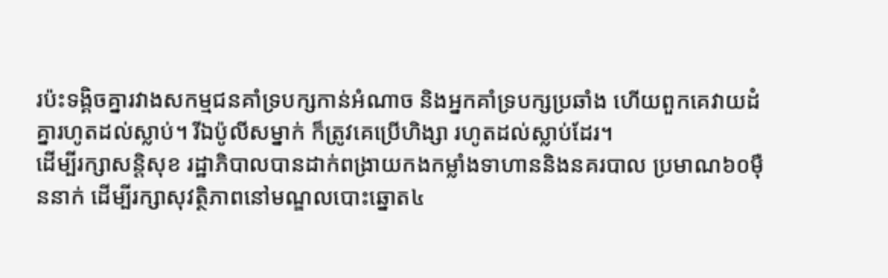រប៉ះទង្គិចគ្នារវាងសកម្មជនគាំទ្របក្សកាន់អំណាច និងអ្នកគាំទ្របក្សប្រឆាំង ហើយពួកគេវាយដំគ្នារហូតដល់ស្លាប់។ រីឯប៉ូលីសម្នាក់ ក៏ត្រូវគេប្រើហិង្សា រហូតដល់ស្លាប់ដែរ។
ដើម្បីរក្សាសន្តិសុខ រដ្ឋាភិបាលបានដាក់ពង្រាយកងកម្លាំងទាហាននិងនគរបាល ប្រមាណ៦០ម៉ឺននាក់ ដើម្បីរក្សាសុវត្ថិភាពនៅមណ្ឌលបោះឆ្នោត៤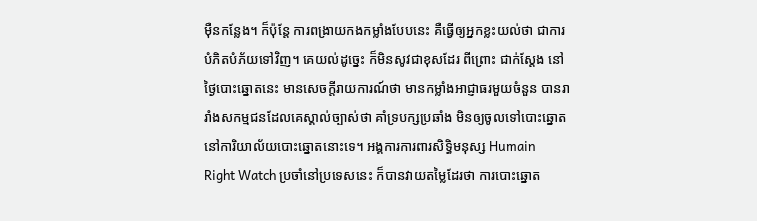ម៉ឺនកន្លែង។ ក៏ប៉ុន្តែ ការពង្រាយកងកម្លាំងបែបនេះ គឺធ្វើឲ្យអ្នកខ្លះយល់ថា ជាការបំភិតបំភ័យទៅវិញ។ គេយល់ដូច្នេះ ក៏មិនសូវជាខុសដែរ ពីព្រោះ ជាក់ស្តែង នៅថ្ងៃបោះឆ្នោតនេះ មានសេចក្តីរាយការណ៍ថា មានកម្លាំងអាជ្ញាធរមួយចំនួន បានរារាំងសកម្មជនដែលគេស្គាល់ច្បាស់ថា គាំទ្របក្សប្រឆាំង មិនឲ្យចូលទៅបោះឆ្នោតនៅការិយាល័យបោះឆ្នោតនោះទេ។ អង្គការការពារសិទ្ធិមនុស្ស Humain Right Watch ប្រចាំនៅប្រទេសនេះ ក៏បានវាយតម្លៃដែរថា ការបោះឆ្នោត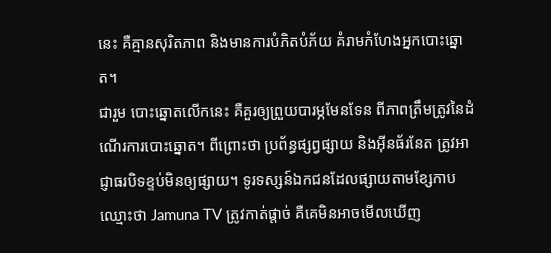នេះ គឺគ្មានសុរិតភាព និងមានការបំភិតបំភ័យ គំរាមកំហែងអ្នកបោះឆ្នោត។
ជារួម បោះឆ្នោតលើកនេះ គឺគួរឲ្យព្រួយបារម្ភមែនទែន ពីភាពត្រឹមត្រូវនៃដំណើរការបោះឆ្នោត។ ពីព្រោះថា ប្រព័ន្ធផ្សព្វផ្សាយ និងអ៊ីនធ័រនែត ត្រូវអាជ្ញាធរបិទខ្ទប់មិនឲ្យផ្សាយ។ ទូរទស្សន៍ឯកជនដែលផ្សាយតាមខ្សែកាប ឈ្មោះថា Jamuna TV ត្រូវកាត់ផ្តាច់ គឺគេមិនអាចមើលឃើញ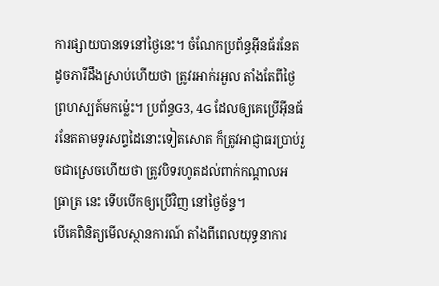ការផ្សាយបានទេនៅថ្ងៃនេះ។ ចំណែកប្រព័ន្ធអ៊ីនធ័រនែត ដូចភារីដឹងស្រាប់ហើយថា ត្រូវរអាក់រអួល តាំងតែពីថ្ងៃព្រហស្បត៍មកម្ល៉េះ។ ប្រព័ន្ធG3, 4G ដែលឲ្យគេប្រើអ៊ីនធ័រនែតតាមទូរសព្ទដៃនោះទៀតសោត ក៏ត្រូវអាជ្ញាធរប្រាប់រួចជាស្រេចហើយថា ត្រូវបិទរហូតដល់ពាក់កណ្តាលអធ្រាត្រ នេះ ទើបបើកឲ្យប្រើវិញ នៅថ្ងៃច័ន្ទ។
បើគេពិនិត្យមើលស្ថានការណ៍ តាំងពីពេលយុទ្ធនាការ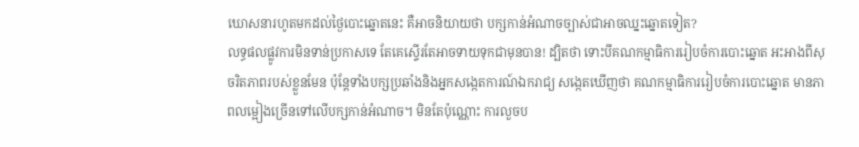ឃោសនារហូតមកដល់ថ្ងៃបោះឆ្នោតនេះ គឺអាចនិយាយថា បក្សកាន់អំណាចច្បាស់ជាអាចឈ្នះឆ្នោតទៀត?
លទ្ធផលផ្លូវការមិនទាន់ប្រកាសទេ តែគេស្ទើរតែអាចទាយទុកជាមុនបាន! ដ្បិតថា ទោះបីគណកម្មាធិការរៀបចំការបោះឆ្នោត អះអាងពីសុចរិតភាពរបស់ខ្លួនមែន ប៉ុន្តែទាំងបក្សប្រឆាំងនិងអ្នកសង្កេតការណ៍ឯករាជ្យ សង្កេតឃើញថា គណកម្មាធិការរៀបចំការបោះឆ្នោត មានភាពលម្អៀងច្រើនទៅលើបក្សកាន់អំណាច។ មិនតែប៉ុណ្ណោះ ការលួចប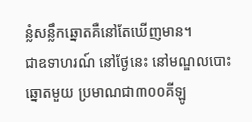ន្លំសន្លឹកឆ្នោតគឺនៅតែឃើញមាន។
ជាឧទាហរណ៍ នៅថ្ងែនេះ នៅមណ្ឌលបោះឆ្នោតមួយ ប្រមាណជា៣០០គីឡូ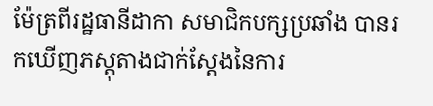ម៉ែត្រពីរដ្ឋធានីដាកា សមាជិកបក្សប្រឆាំង បានរកឃើញភស្តុតាងជាក់ស្តែងនៃការ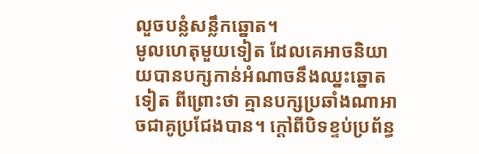លួចបន្លំសន្លឹកឆ្នោត។
មូលហេតុមួយទៀត ដែលគេអាចនិយាយបានបក្សកាន់អំណាចនឹងឈ្នះឆ្នោតទៀត ពីព្រោះថា គ្មានបក្សប្រឆាំងណាអាចជាគូប្រជែងបាន។ ក្តៅពីបិទខ្ទប់ប្រព័ន្ធ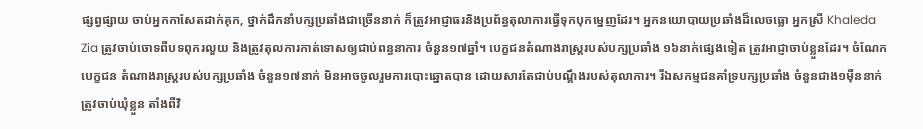ផ្សព្វផ្សាយ ចាប់អ្នកកាសែតដាក់គុក, ថ្នាក់ដឹកនាំបក្សប្រឆាំងជាច្រើននាក់ ក៏ត្រូវអាជ្ញាធរនិងប្រព័ន្ធតុលាការធ្វើទុកបុកម្នេញដែរ។ អ្នកនយោបាយប្រឆាំងដ៏លេចធ្លោ អ្នកស្រី Khaleda Zia ត្រូវចាប់ចោទពីបទពុករលួយ និងត្រូវតុលការកាត់ទោសឲ្យជាប់ពន្ធនាការ ចំនួន១៧ឆ្នាំ។ បេក្ខជនតំណាងរាស្ត្ររបស់បក្សប្រឆាំង ១៦នាក់ផ្សេងទៀត ត្រូវអាជ្ញាចាប់ខ្លួនដែរ។ ចំណែកបេក្ខជន តំណាងរាស្ត្ររបស់បក្សប្រឆាំង ចំនួន១៧នាក់ មិនអាចចូលរួមការបោះឆ្នោតបាន ដោយសារតែជាប់បណ្តឹងរបស់តុលាការ។ រីឯសកម្មជនគាំទ្របក្សប្រឆាំង ចំនួនជាង១ម៉ឺននាក់ ត្រូវចាប់ឃុំខ្លួន តាំងពីវិ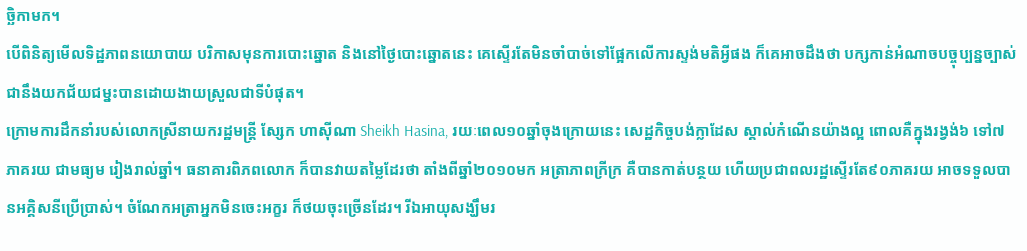ច្ឆិកាមក។
បើពិនិត្យមើលទិដ្ឋភាពនយោបាយ បរិកាសមុនការបោះឆ្នោត និងនៅថ្ងៃបោះឆ្នោតនេះ គេស្ទើរតែមិនចាំបាច់ទៅផ្អែកលើការស្ទង់មតិអ្វីផង ក៏គេអាចដឹងថា បក្សកាន់អំណាចបច្ចុប្បន្នច្បាស់ជានឹងយកជ័យជម្នះបានដោយងាយស្រួលជាទីបំផុត។
ក្រោមការដឹកនាំរបស់លោកស្រីនាយករដ្ឋមន្ត្រី ស្សែក ហាស៊ីណា Sheikh Hasina, រយៈពេល១០ឆ្នាំចុងក្រោយនេះ សេដ្ឋកិច្ចបង់ក្លាដែស ស្គាល់កំណើនយ៉ាងល្អ ពោលគឺក្នុងរង្វង់៦ ទៅ៧ភាគរយ ជាមធ្យម រៀងរាល់ឆ្នាំ។ ធនាគារពិភពលោក ក៏បានវាយតម្លៃដែរថា តាំងពីឆ្នាំ២០១០មក អត្រាភាពក្រីក្រ គឺបានកាត់បន្ថយ ហើយប្រជាពលរដ្ឋស្ទើរតែ៩០ភាគរយ អាចទទួលបានអគ្គិសនីប្រើប្រាស់។ ចំណែកអត្រាអ្នកមិនចេះអក្ខរ ក៏ថយចុះច្រើនដែរ។ រីឯអាយុសង្ឃឹមរ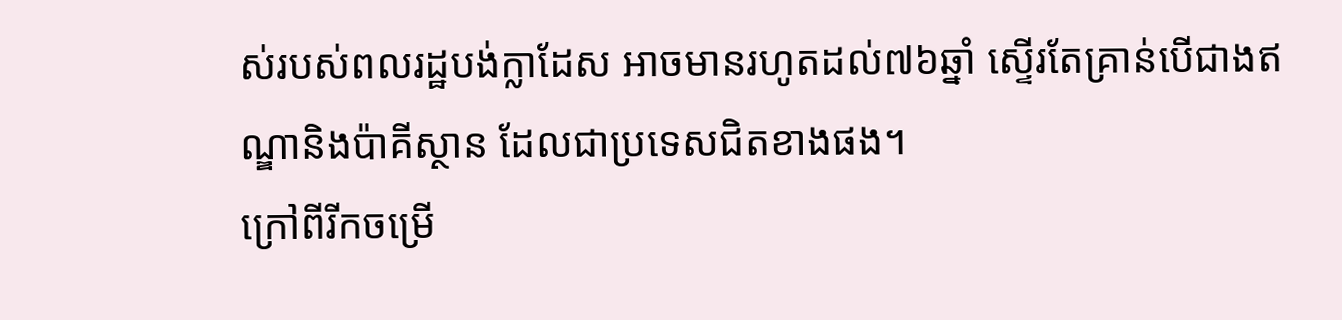ស់របស់ពលរដ្ឋបង់ក្លាដែស អាចមានរហូតដល់៧៦ឆ្នាំ ស្ទើរតែគ្រាន់បើជាងឥណ្ឌានិងប៉ាគីស្ថាន ដែលជាប្រទេសជិតខាងផង។
ក្រៅពីរីកចម្រើ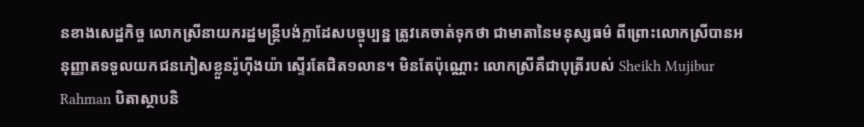នខាងសេដ្ឋកិច្ច លោកស្រីនាយករដ្ឋមន្ត្រីបង់ក្លាដែសបច្ចុប្បន្ន ត្រូវគេចាត់ទុកថា ជាមាតានៃមនុស្សធម៌ ពីព្រោះលោកស្រីបានអនុញ្ញាតទទួលយកជនភៀសខ្លួនរ៉ូហ៊ីងយ៉ា ស្ទើរតែជិត១លាន។ មិនតែប៉ុណ្ណោះ លោកស្រីគឺជាបុត្រីរបស់ Sheikh Mujibur Rahman បិតាស្ថាបនិ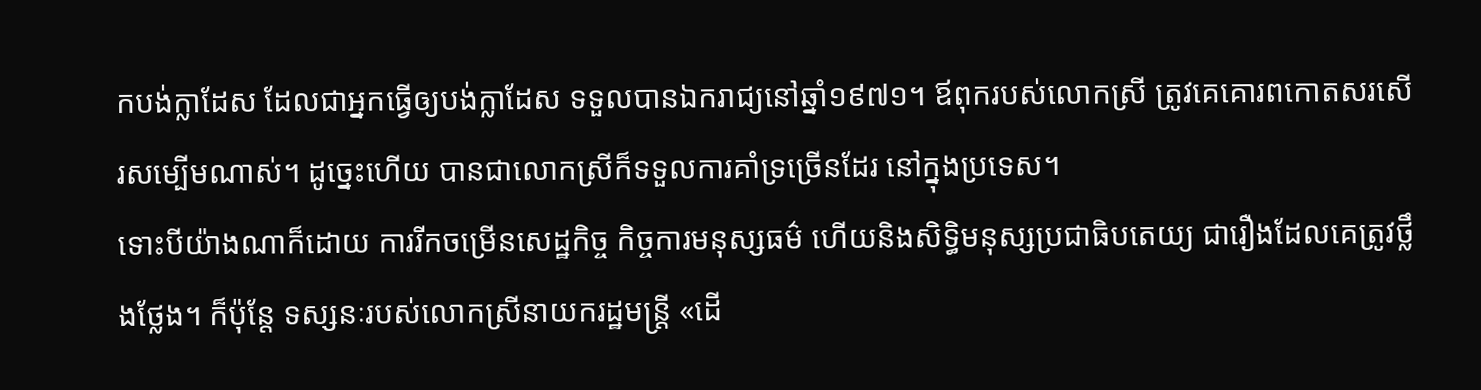កបង់ក្លាដែស ដែលជាអ្នកធ្វើឲ្យបង់ក្លាដែស ទទួលបានឯករាជ្យនៅឆ្នាំ១៩៧១។ ឪពុករបស់លោកស្រី ត្រូវគេគោរពកោតសរសើរសម្បើមណាស់។ ដូច្នេះហើយ បានជាលោកស្រីក៏ទទួលការគាំទ្រច្រើនដែរ នៅក្នុងប្រទេស។
ទោះបីយ៉ាងណាក៏ដោយ ការរីកចម្រើនសេដ្ឋកិច្ច កិច្ចការមនុស្សធម៌ ហើយនិងសិទ្ធិមនុស្សប្រជាធិបតេយ្យ ជារឿងដែលគេត្រូវថ្លឹងថ្លែង។ ក៏ប៉ុន្តែ ទស្សនៈរបស់លោកស្រីនាយករដ្ឋមន្ត្រី «ដើ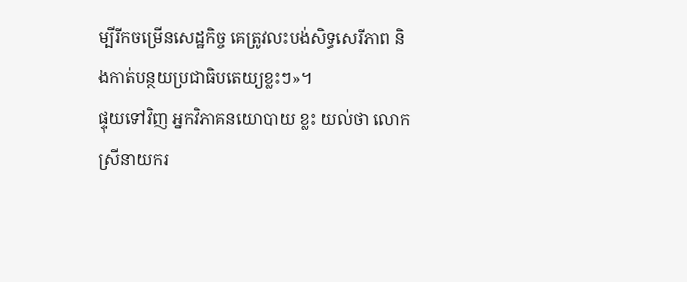ម្បីរីកចម្រើនសេដ្ឋកិច្ច គេត្រូវលះបង់សិទ្ធសេរីភាព និងកាត់បន្ថយប្រជាធិបតេយ្យខ្លះៗ»។
ផ្ទុយទៅវិញ អ្នកវិភាគនយោបាយ ខ្លះ យល់ថា លោកស្រីនាយករ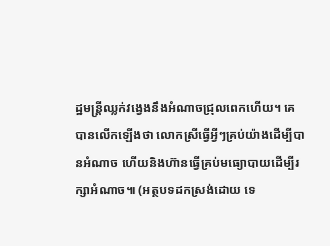ដ្ឋមន្ត្រីឈ្លក់វង្វេងនឹងអំណាចជ្រុលពេកហើយ។ គេបានលើកឡើងថា លោកស្រីធ្វើអ្វីៗគ្រប់យ៉ាងដើម្បីបានអំណាច ហើយនិងហ៊ានធ្វើគ្រប់មធ្យោបាយដើម្បីរក្សាអំណាច៕ (អត្ថបទដកស្រង់ដោយ ទេ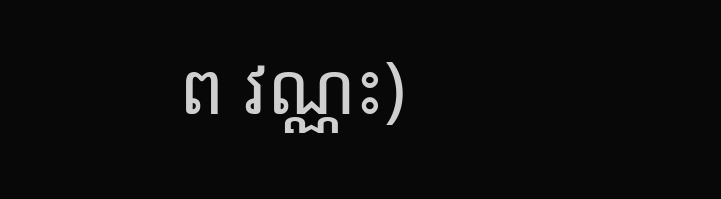ព វណ្ណះ)